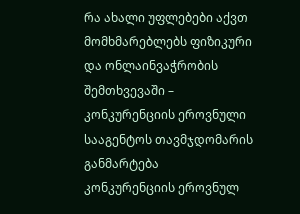რა ახალი უფლებები აქვთ მომხმარებლებს ფიზიკური და ონლაინვაჭრობის შემთხვევაში – კონკურენციის ეროვნული სააგენტოს თავმჯდომარის განმარტება
კონკურენციის ეროვნულ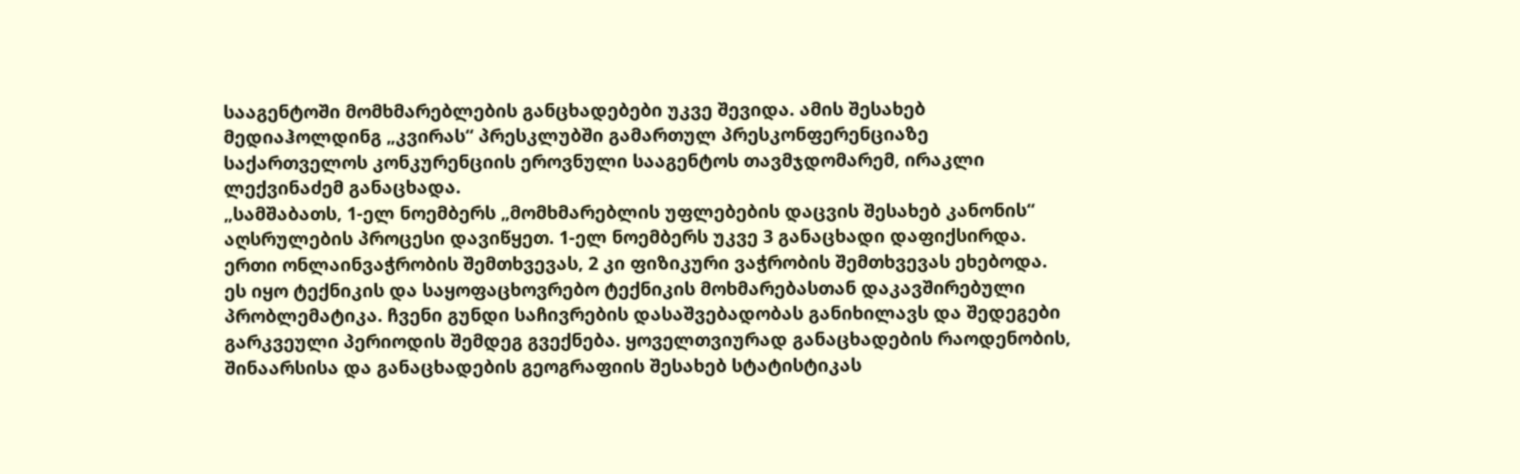სააგენტოში მომხმარებლების განცხადებები უკვე შევიდა. ამის შესახებ მედიაჰოლდინგ „კვირას“ პრესკლუბში გამართულ პრესკონფერენციაზე საქართველოს კონკურენციის ეროვნული სააგენტოს თავმჯდომარემ, ირაკლი ლექვინაძემ განაცხადა.
„სამშაბათს, 1-ელ ნოემბერს „მომხმარებლის უფლებების დაცვის შესახებ კანონის“ აღსრულების პროცესი დავიწყეთ. 1-ელ ნოემბერს უკვე 3 განაცხადი დაფიქსირდა. ერთი ონლაინვაჭრობის შემთხვევას, 2 კი ფიზიკური ვაჭრობის შემთხვევას ეხებოდა. ეს იყო ტექნიკის და საყოფაცხოვრებო ტექნიკის მოხმარებასთან დაკავშირებული პრობლემატიკა. ჩვენი გუნდი საჩივრების დასაშვებადობას განიხილავს და შედეგები გარკვეული პერიოდის შემდეგ გვექნება. ყოველთვიურად განაცხადების რაოდენობის, შინაარსისა და განაცხადების გეოგრაფიის შესახებ სტატისტიკას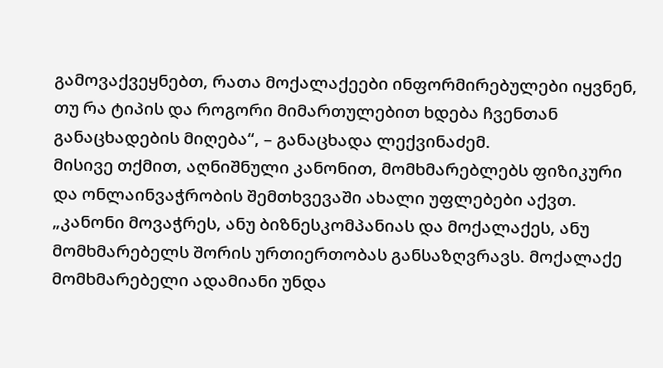გამოვაქვეყნებთ, რათა მოქალაქეები ინფორმირებულები იყვნენ, თუ რა ტიპის და როგორი მიმართულებით ხდება ჩვენთან განაცხადების მიღება“, – განაცხადა ლექვინაძემ.
მისივე თქმით, აღნიშნული კანონით, მომხმარებლებს ფიზიკური და ონლაინვაჭრობის შემთხვევაში ახალი უფლებები აქვთ.
„კანონი მოვაჭრეს, ანუ ბიზნესკომპანიას და მოქალაქეს, ანუ მომხმარებელს შორის ურთიერთობას განსაზღვრავს. მოქალაქე მომხმარებელი ადამიანი უნდა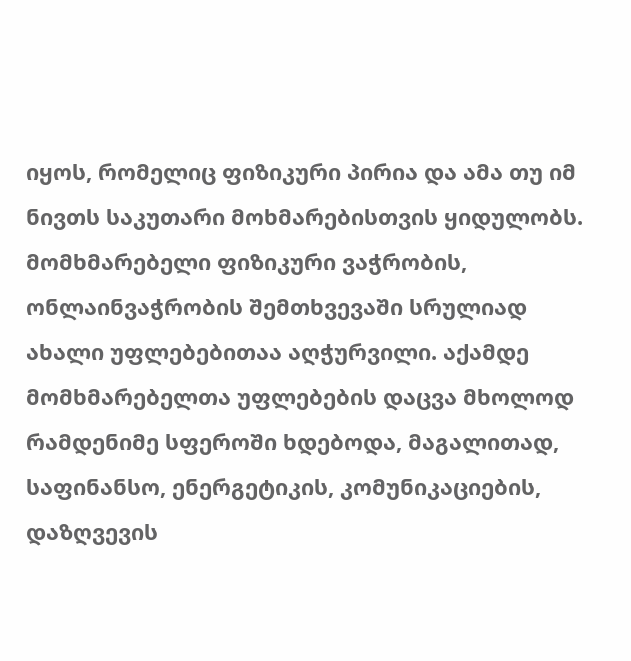იყოს, რომელიც ფიზიკური პირია და ამა თუ იმ ნივთს საკუთარი მოხმარებისთვის ყიდულობს. მომხმარებელი ფიზიკური ვაჭრობის, ონლაინვაჭრობის შემთხვევაში სრულიად ახალი უფლებებითაა აღჭურვილი. აქამდე მომხმარებელთა უფლებების დაცვა მხოლოდ რამდენიმე სფეროში ხდებოდა, მაგალითად, საფინანსო, ენერგეტიკის, კომუნიკაციების, დაზღვევის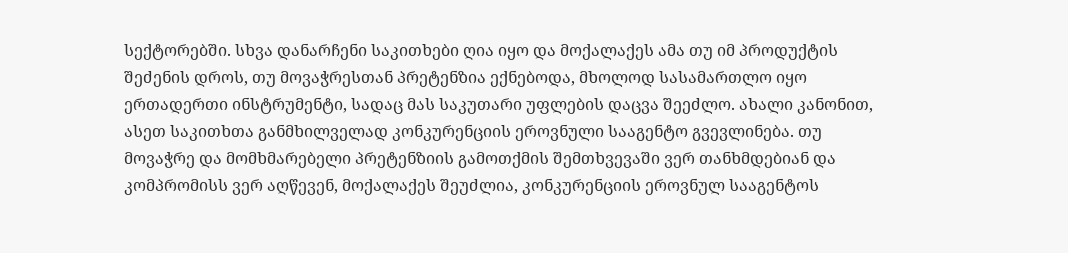სექტორებში. სხვა დანარჩენი საკითხები ღია იყო და მოქალაქეს ამა თუ იმ პროდუქტის შეძენის დროს, თუ მოვაჭრესთან პრეტენზია ექნებოდა, მხოლოდ სასამართლო იყო ერთადერთი ინსტრუმენტი, სადაც მას საკუთარი უფლების დაცვა შეეძლო. ახალი კანონით, ასეთ საკითხთა განმხილველად კონკურენციის ეროვნული სააგენტო გვევლინება. თუ მოვაჭრე და მომხმარებელი პრეტენზიის გამოთქმის შემთხვევაში ვერ თანხმდებიან და კომპრომისს ვერ აღწევენ, მოქალაქეს შეუძლია, კონკურენციის ეროვნულ სააგენტოს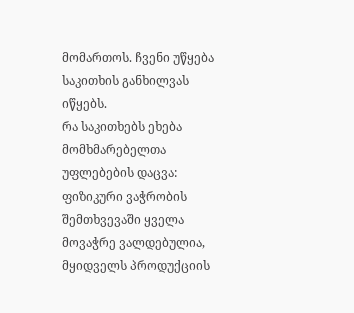მომართოს. ჩვენი უწყება საკითხის განხილვას იწყებს.
რა საკითხებს ეხება მომხმარებელთა უფლებების დაცვა: ფიზიკური ვაჭრობის შემთხვევაში ყველა მოვაჭრე ვალდებულია, მყიდველს პროდუქციის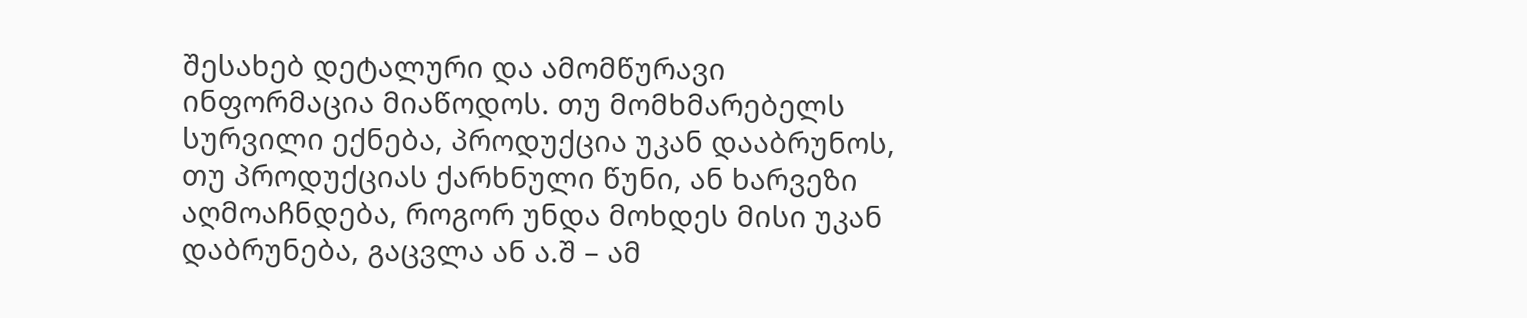შესახებ დეტალური და ამომწურავი ინფორმაცია მიაწოდოს. თუ მომხმარებელს სურვილი ექნება, პროდუქცია უკან დააბრუნოს, თუ პროდუქციას ქარხნული წუნი, ან ხარვეზი აღმოაჩნდება, როგორ უნდა მოხდეს მისი უკან დაბრუნება, გაცვლა ან ა.შ – ამ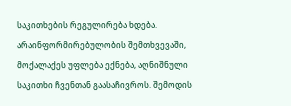საკითხების რეგულირება ხდება.
არაინფორმირებულობის შემთხვევაში, მოქალაქეს უფლება ექნება, აღნიშნული საკითხი ჩვენთან გაასაჩივროს. შემოდის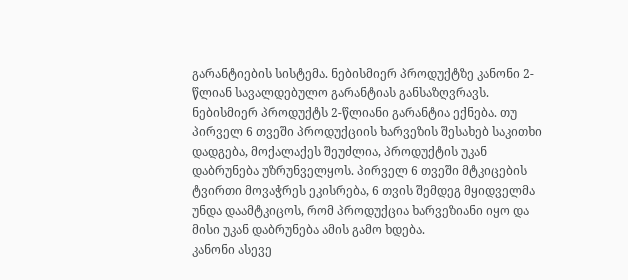გარანტიების სისტემა. ნებისმიერ პროდუქტზე კანონი 2- წლიან სავალდებულო გარანტიას განსაზღვრავს. ნებისმიერ პროდუქტს 2-წლიანი გარანტია ექნება. თუ პირველ 6 თვეში პროდუქციის ხარვეზის შესახებ საკითხი დადგება, მოქალაქეს შეუძლია, პროდუქტის უკან დაბრუნება უზრუნველყოს. პირველ 6 თვეში მტკიცების ტვირთი მოვაჭრეს ეკისრება, 6 თვის შემდეგ მყიდველმა უნდა დაამტკიცოს, რომ პროდუქცია ხარვეზიანი იყო და მისი უკან დაბრუნება ამის გამო ხდება.
კანონი ასევე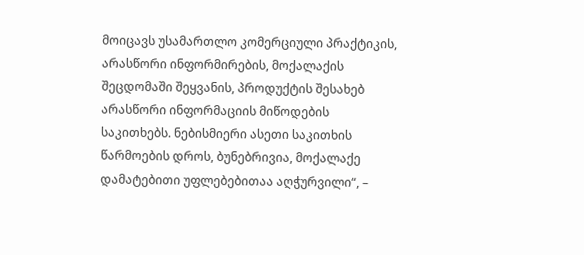მოიცავს უსამართლო კომერციული პრაქტიკის, არასწორი ინფორმირების, მოქალაქის შეცდომაში შეყვანის, პროდუქტის შესახებ არასწორი ინფორმაციის მიწოდების საკითხებს. ნებისმიერი ასეთი საკითხის წარმოების დროს, ბუნებრივია, მოქალაქე დამატებითი უფლებებითაა აღჭურვილი“, –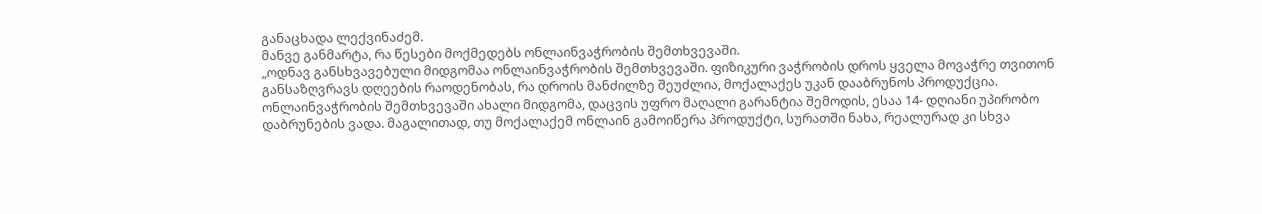განაცხადა ლექვინაძემ.
მანვე განმარტა, რა წესები მოქმედებს ონლაინვაჭრობის შემთხვევაში.
„ოდნავ განსხვავებული მიდგომაა ონლაინვაჭრობის შემთხვევაში. ფიზიკური ვაჭრობის დროს ყველა მოვაჭრე თვითონ განსაზღვრავს დღეების რაოდენობას, რა დროის მანძილზე შეუძლია, მოქალაქეს უკან დააბრუნოს პროდუქცია. ონლაინვაჭრობის შემთხვევაში ახალი მიდგომა, დაცვის უფრო მაღალი გარანტია შემოდის, ესაა 14- დღიანი უპირობო დაბრუნების ვადა. მაგალითად, თუ მოქალაქემ ონლაინ გამოიწერა პროდუქტი, სურათში ნახა, რეალურად კი სხვა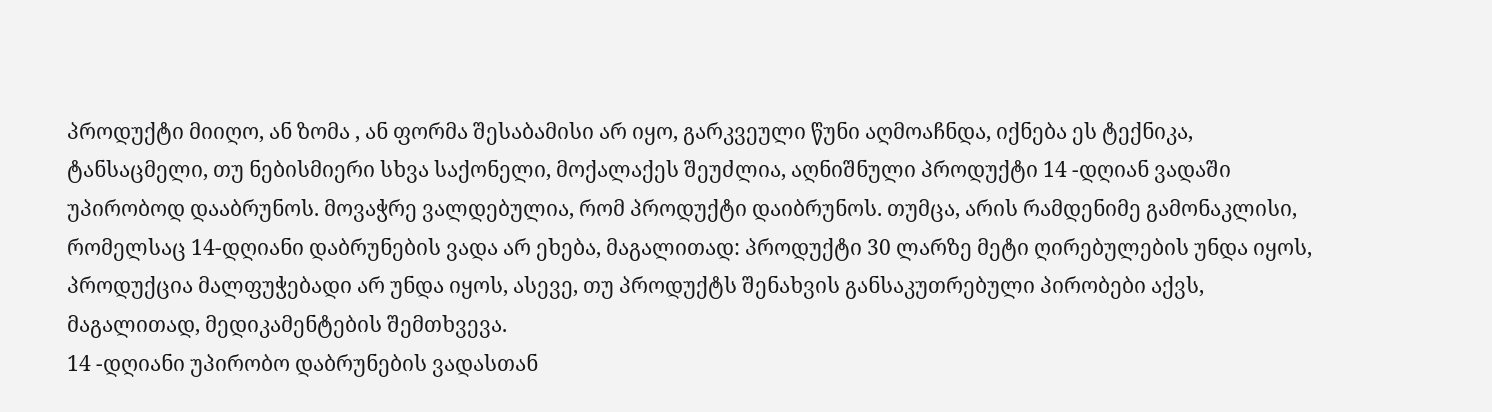პროდუქტი მიიღო, ან ზომა , ან ფორმა შესაბამისი არ იყო, გარკვეული წუნი აღმოაჩნდა, იქნება ეს ტექნიკა, ტანსაცმელი, თუ ნებისმიერი სხვა საქონელი, მოქალაქეს შეუძლია, აღნიშნული პროდუქტი 14 -დღიან ვადაში უპირობოდ დააბრუნოს. მოვაჭრე ვალდებულია, რომ პროდუქტი დაიბრუნოს. თუმცა, არის რამდენიმე გამონაკლისი, რომელსაც 14-დღიანი დაბრუნების ვადა არ ეხება, მაგალითად: პროდუქტი 30 ლარზე მეტი ღირებულების უნდა იყოს, პროდუქცია მალფუჭებადი არ უნდა იყოს, ასევე, თუ პროდუქტს შენახვის განსაკუთრებული პირობები აქვს, მაგალითად, მედიკამენტების შემთხვევა.
14 -დღიანი უპირობო დაბრუნების ვადასთან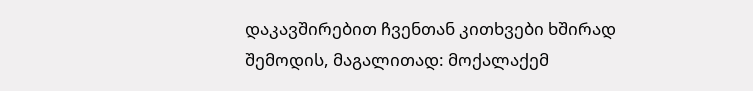დაკავშირებით ჩვენთან კითხვები ხშირად შემოდის, მაგალითად: მოქალაქემ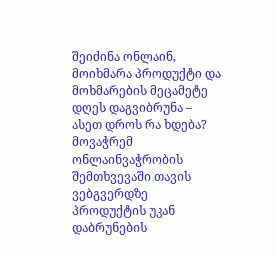შეიძინა ონლაინ, მოიხმარა პროდუქტი და მოხმარების მეცამეტე დღეს დაგვიბრუნა – ასეთ დროს რა ხდება? მოვაჭრემ ონლაინვაჭრობის შემთხვევაში თავის ვებგვერდზე პროდუქტის უკან დაბრუნების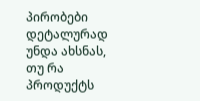პირობები დეტალურად უნდა ახსნას, თუ რა პროდუქტს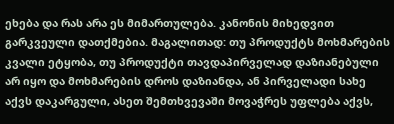ეხება და რას არა ეს მიმართულება. კანონის მიხედვით გარკვეული დათქმებია. მაგალითად: თუ პროდუქტს მოხმარების კვალი ეტყობა, თუ პროდუქტი თავდაპირველად დაზიანებული არ იყო და მოხმარების დროს დაზიანდა, ან პირველადი სახე აქვს დაკარგული, ასეთ შემთხვევაში მოვაჭრეს უფლება აქვს,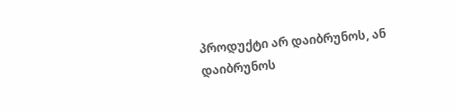პროდუქტი არ დაიბრუნოს, ან დაიბრუნოს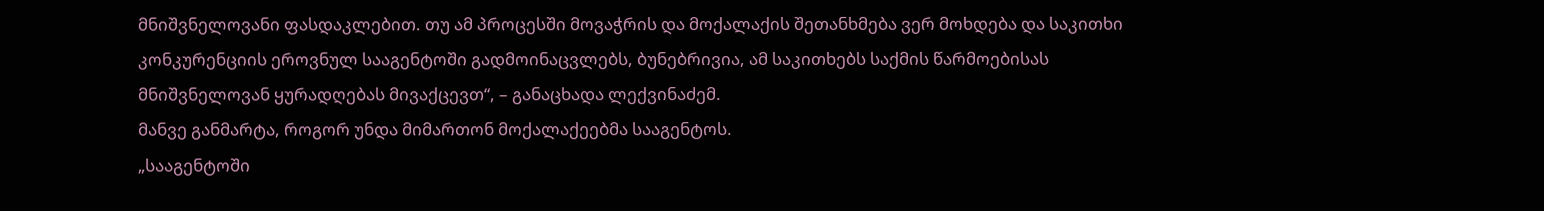მნიშვნელოვანი ფასდაკლებით. თუ ამ პროცესში მოვაჭრის და მოქალაქის შეთანხმება ვერ მოხდება და საკითხი კონკურენციის ეროვნულ სააგენტოში გადმოინაცვლებს, ბუნებრივია, ამ საკითხებს საქმის წარმოებისას მნიშვნელოვან ყურადღებას მივაქცევთ“, – განაცხადა ლექვინაძემ.
მანვე განმარტა, როგორ უნდა მიმართონ მოქალაქეებმა სააგენტოს.
„სააგენტოში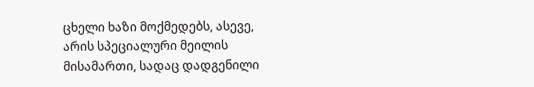ცხელი ხაზი მოქმედებს, ასევე, არის სპეციალური მეილის მისამართი, სადაც დადგენილი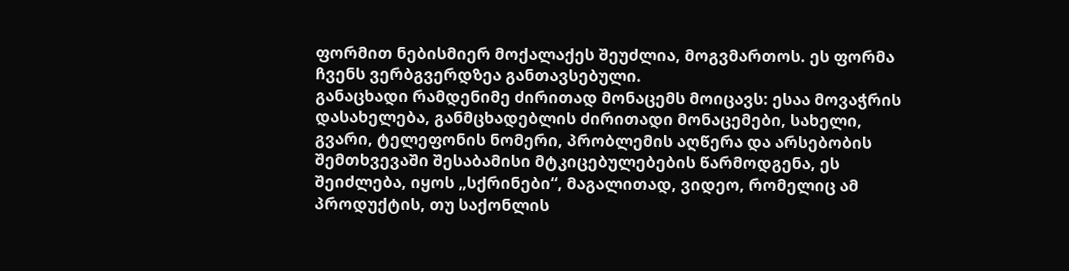ფორმით ნებისმიერ მოქალაქეს შეუძლია, მოგვმართოს. ეს ფორმა ჩვენს ვერბგვერდზეა განთავსებული.
განაცხადი რამდენიმე ძირითად მონაცემს მოიცავს: ესაა მოვაჭრის დასახელება, განმცხადებლის ძირითადი მონაცემები, სახელი, გვარი, ტელეფონის ნომერი, პრობლემის აღწერა და არსებობის შემთხვევაში შესაბამისი მტკიცებულებების წარმოდგენა, ეს შეიძლება, იყოს „სქრინები“, მაგალითად, ვიდეო, რომელიც ამ პროდუქტის, თუ საქონლის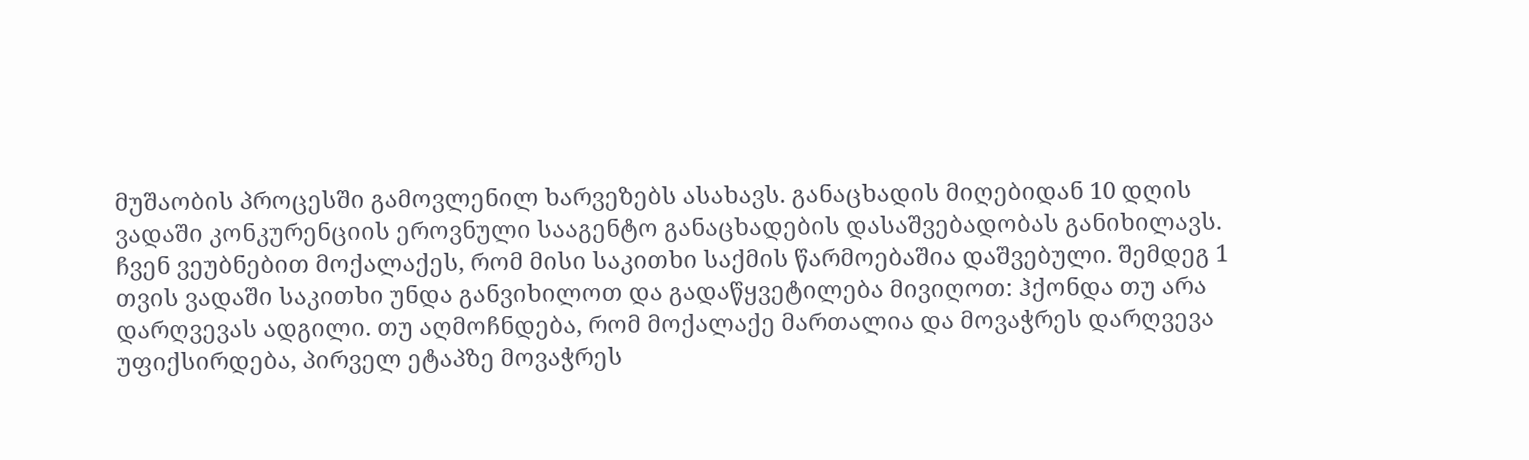მუშაობის პროცესში გამოვლენილ ხარვეზებს ასახავს. განაცხადის მიღებიდან 10 დღის ვადაში კონკურენციის ეროვნული სააგენტო განაცხადების დასაშვებადობას განიხილავს. ჩვენ ვეუბნებით მოქალაქეს, რომ მისი საკითხი საქმის წარმოებაშია დაშვებული. შემდეგ 1 თვის ვადაში საკითხი უნდა განვიხილოთ და გადაწყვეტილება მივიღოთ: ჰქონდა თუ არა დარღვევას ადგილი. თუ აღმოჩნდება, რომ მოქალაქე მართალია და მოვაჭრეს დარღვევა უფიქსირდება, პირველ ეტაპზე მოვაჭრეს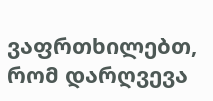ვაფრთხილებთ, რომ დარღვევა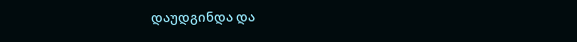დაუდგინდა და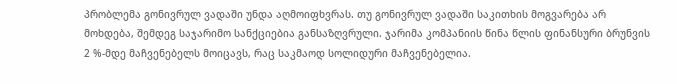პრობლემა გონივრულ ვადაში უნდა აღმოიფხვრას. თუ გონივრულ ვადაში საკითხის მოგვარება არ მოხდება, შემდეგ საჯარიმო სანქციებია განსაზღვრული. ჯარიმა კომპანიის წინა წლის ფინანსური ბრუნვის 2 %-მდე მაჩვენებელს მოიცავს, რაც საკმაოდ სოლიდური მაჩვენებელია.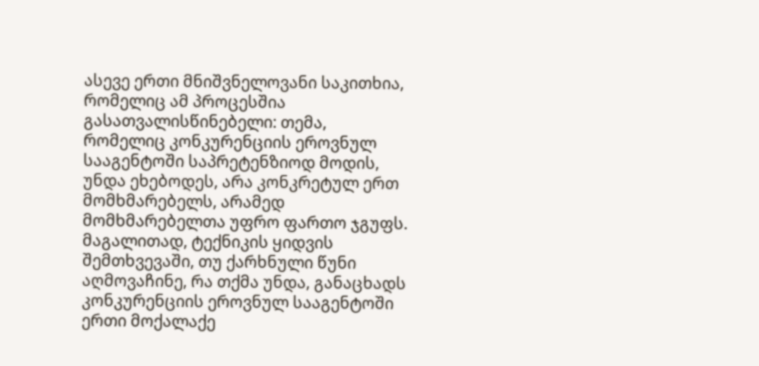ასევე ერთი მნიშვნელოვანი საკითხია, რომელიც ამ პროცესშია გასათვალისწინებელი: თემა, რომელიც კონკურენციის ეროვნულ სააგენტოში საპრეტენზიოდ მოდის, უნდა ეხებოდეს, არა კონკრეტულ ერთ მომხმარებელს, არამედ მომხმარებელთა უფრო ფართო ჯგუფს. მაგალითად, ტექნიკის ყიდვის შემთხვევაში, თუ ქარხნული წუნი აღმოვაჩინე, რა თქმა უნდა, განაცხადს კონკურენციის ეროვნულ სააგენტოში ერთი მოქალაქე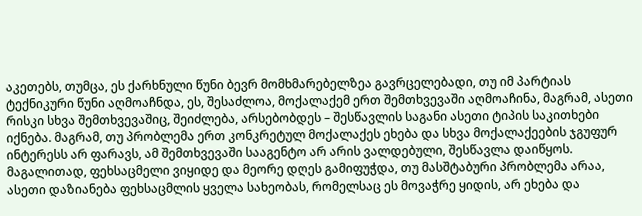აკეთებს, თუმცა, ეს ქარხნული წუნი ბევრ მომხმარებელზეა გავრცელებადი, თუ იმ პარტიას ტექნიკური წუნი აღმოაჩნდა, ეს, შესაძლოა, მოქალაქემ ერთ შემთხვევაში აღმოაჩინა, მაგრამ, ასეთი რისკი სხვა შემთხვევაშიც, შეიძლება, არსებობდეს – შესწავლის საგანი ასეთი ტიპის საკითხები იქნება. მაგრამ, თუ პრობლემა ერთ კონკრეტულ მოქალაქეს ეხება და სხვა მოქალაქეების ჯგუფურ ინტერესს არ ფარავს, ამ შემთხვევაში სააგენტო არ არის ვალდებული, შესწავლა დაიწყოს. მაგალითად, ფეხსაცმელი ვიყიდე და მეორე დღეს გამიფუჭდა, თუ მასშტაბური პრობლემა არაა, ასეთი დაზიანება ფეხსაცმლის ყველა სახეობას, რომელსაც ეს მოვაჭრე ყიდის, არ ეხება და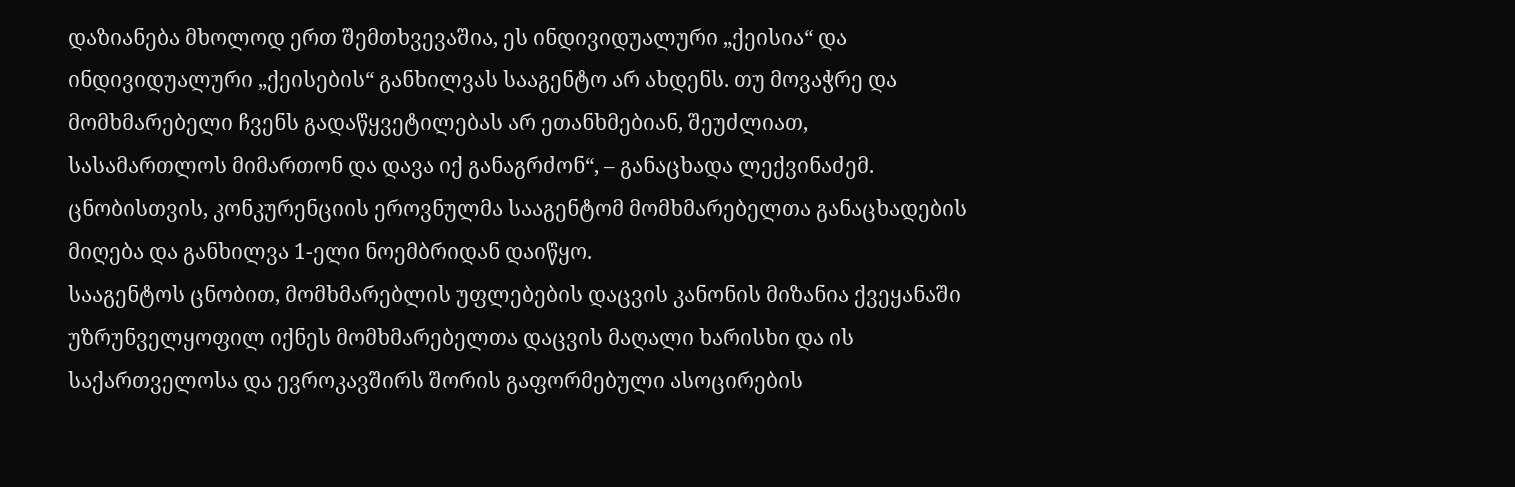დაზიანება მხოლოდ ერთ შემთხვევაშია, ეს ინდივიდუალური „ქეისია“ და ინდივიდუალური „ქეისების“ განხილვას სააგენტო არ ახდენს. თუ მოვაჭრე და მომხმარებელი ჩვენს გადაწყვეტილებას არ ეთანხმებიან, შეუძლიათ, სასამართლოს მიმართონ და დავა იქ განაგრძონ“, – განაცხადა ლექვინაძემ.
ცნობისთვის, კონკურენციის ეროვნულმა სააგენტომ მომხმარებელთა განაცხადების მიღება და განხილვა 1-ელი ნოემბრიდან დაიწყო.
სააგენტოს ცნობით, მომხმარებლის უფლებების დაცვის კანონის მიზანია ქვეყანაში უზრუნველყოფილ იქნეს მომხმარებელთა დაცვის მაღალი ხარისხი და ის საქართველოსა და ევროკავშირს შორის გაფორმებული ასოცირების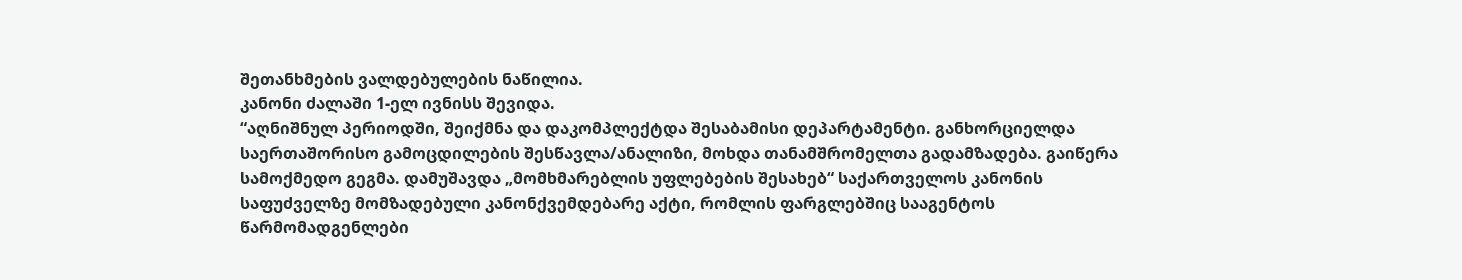შეთანხმების ვალდებულების ნაწილია.
კანონი ძალაში 1-ელ ივნისს შევიდა.
“აღნიშნულ პერიოდში, შეიქმნა და დაკომპლექტდა შესაბამისი დეპარტამენტი. განხორციელდა საერთაშორისო გამოცდილების შესწავლა/ანალიზი, მოხდა თანამშრომელთა გადამზადება. გაიწერა სამოქმედო გეგმა. დამუშავდა „მომხმარებლის უფლებების შესახებ“ საქართველოს კანონის საფუძველზე მომზადებული კანონქვემდებარე აქტი, რომლის ფარგლებშიც სააგენტოს წარმომადგენლები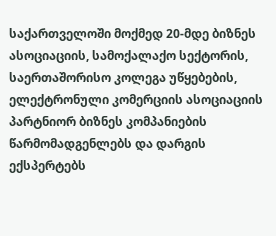საქართველოში მოქმედ 20-მდე ბიზნეს ასოციაციის, სამოქალაქო სექტორის, საერთაშორისო კოლეგა უწყებების, ელექტრონული კომერციის ასოციაციის პარტნიორ ბიზნეს კომპანიების წარმომადგენლებს და დარგის ექსპერტებს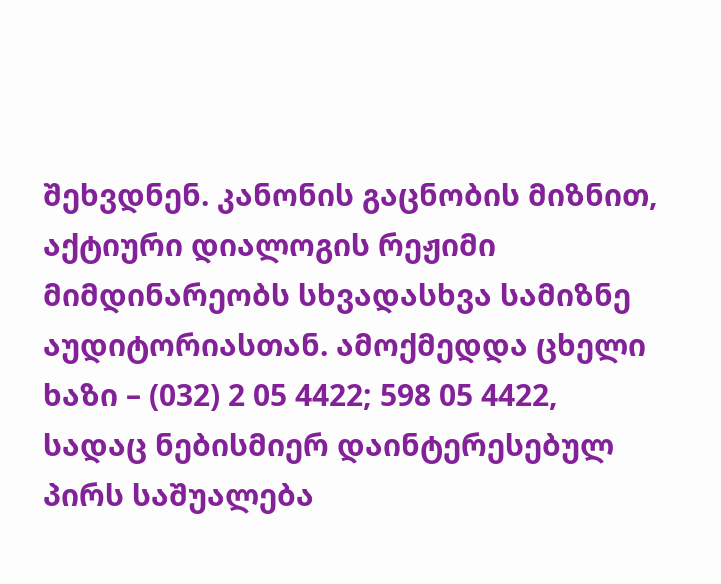შეხვდნენ. კანონის გაცნობის მიზნით, აქტიური დიალოგის რეჟიმი მიმდინარეობს სხვადასხვა სამიზნე აუდიტორიასთან. ამოქმედდა ცხელი ხაზი – (032) 2 05 4422; 598 05 4422, სადაც ნებისმიერ დაინტერესებულ პირს საშუალება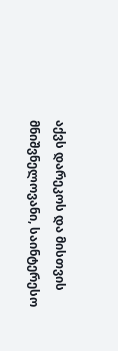აქვს დარეკოს და მისთვის მნიშვნელოვანი, საინტერესო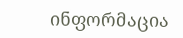ინფორმაცია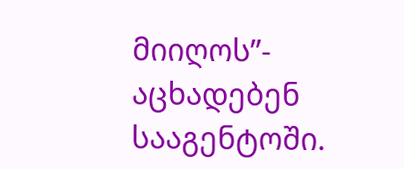მიიღოს”- აცხადებენ სააგენტოში.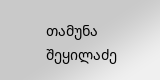თამუნა შეყილაძე